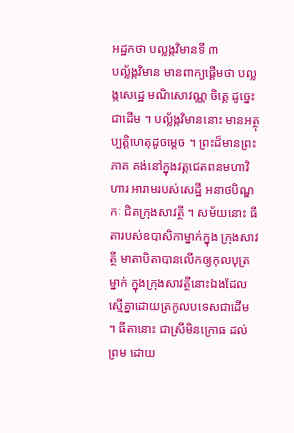អដ្ឋកថា បល្លង្កវិមានទី ៣
បល្ល័ង្កវិមាន មានពាក្យផ្តើមថា បល្លង្កសេដ្ឋេ មណិសោវណ្ណ ចិត្តេ ដូច្នេះ ជាដើម ។ បល្ល័ង្កវិមាននោះ មានអត្ថុប្បត្តិហេតុដូចម្តេច ។ ព្រះដ៏មានព្រះភាគ គង់នៅក្នុងវត្តជេតពនមហាវិហារ អារាមរបស់សេដ្ឋី អនាថបិណ្ឌកៈ ជិតក្រុងសាវត្ថី ។ សម័យនោះ ធីតារបស់ឧបាសិកាម្នាក់ក្នុង ក្រុងសាវត្ថី មាតាបិតាបានលើកឲ្យកុលបុត្រម្នាក់ ក្នុងក្រុងសាវត្ថីនោះឯងដែល ស្មើគ្នាដោយត្រកូលបទេសជាដើម ។ ធីតានោះ ជាស្រីមិនក្រោធ ដល់ព្រម ដោយ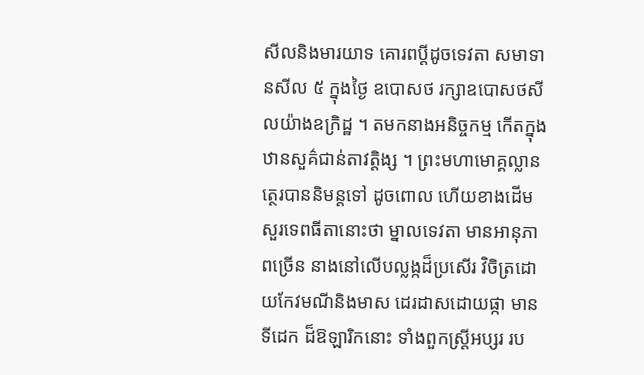សីលនិងមារយាទ គោរពប្តីដូចទេវតា សមាទានសីល ៥ ក្នុងថ្ងៃ ឧបោសថ រក្សាឧបោសថសីលយ៉ាងឧក្រិដ្ឋ ។ តមកនាងអនិច្ចកម្ម កើតក្នុង ឋានសួគ៌ជាន់តាវត្តិង្ស ។ ព្រះមហាមោគ្គល្លានត្ថេរបាននិមន្តទៅ ដូចពោល ហើយខាងដើម សួរទេពធីតានោះថា ម្នាលទេវតា មានអានុភាពច្រើន នាងនៅលើបល្លង្កដ៏ប្រសើរ វិចិត្រដោយកែវមណីនិងមាស ដេរដាសដោយផ្កា មានទីដេក ដ៏ឱឡារិកនោះ ទាំងពួកស្ត្រីអប្សរ រប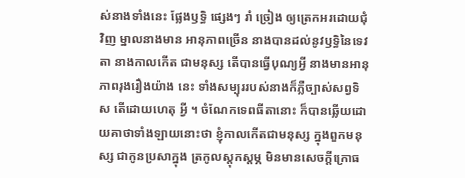ស់នាងទាំងនេះ ផ្លែងឫទ្ធិ ផ្សេងៗ រាំ ច្រៀង ឲ្យត្រេកអរដោយជុំវិញ ម្នាលនាងមាន អានុភាពច្រើន នាងបានដល់នូវឫទ្ធិនៃទេវតា នាងកាលកើត ជាមនុស្ស តើបានធ្វើបុណ្យអ្វី នាងមានអានុភាពរុងរឿងយ៉ាង នេះ ទាំងសម្បុររបស់នាងក៏ភ្លឺច្បាស់សព្វទិស តើដោយហេតុ អ្វី ។ ចំណែកទេពធីតានោះ ក៏បានឆ្លើយដោយគាថាទាំងឡាយនោះថា ខ្ញុំកាលកើតជាមនុស្ស ក្នុងពួកមនុស្ស ជាកូនប្រសាក្នុង ត្រកូលស្តុកស្តម្ភ មិនមានសេចក្តីក្រោធ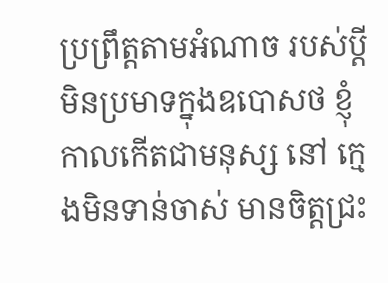ប្រព្រឹត្តតាមអំណាច របស់ប្តី មិនប្រមាទក្នុងឧបោសថ ខ្ញុំកាលកើតជាមនុស្ស នៅ ក្មេងមិនទាន់ចាស់ មានចិត្តជ្រះ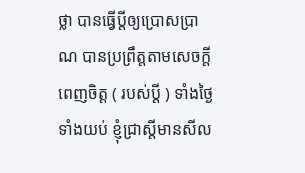ថ្លា បានធ្វើប្តីឲ្យប្រោសប្រាណ បានប្រព្រឹត្តតាមសេចក្តីពេញចិត្ត ( របស់ប្តី ) ទាំងថ្ងៃទាំងយប់ ខ្ញុំជ្រាស្តីមានសីល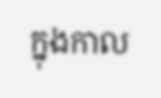ក្នុងកាល